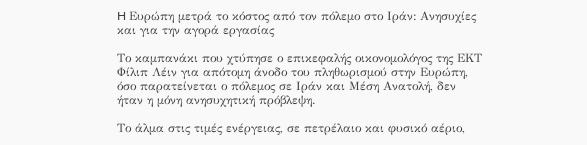H Ευρώπη μετρά το κόστος από τον πόλεμο στο Ιράν: Ανησυχίες και για την αγορά εργασίας

Το καμπανάκι που χτύπησε ο επικεφαλής οικονομολόγος της ΕΚΤ Φίλιπ Λέιν για απότομη άνοδο του πληθωρισμού στην Ευρώπη, όσο παρατείνεται ο πόλεμος σε Ιράν και Μέση Ανατολή, δεν ήταν η μόνη ανησυχητική πρόβλεψη.

Το άλμα στις τιμές ενέργειας, σε πετρέλαιο και φυσικό αέριο,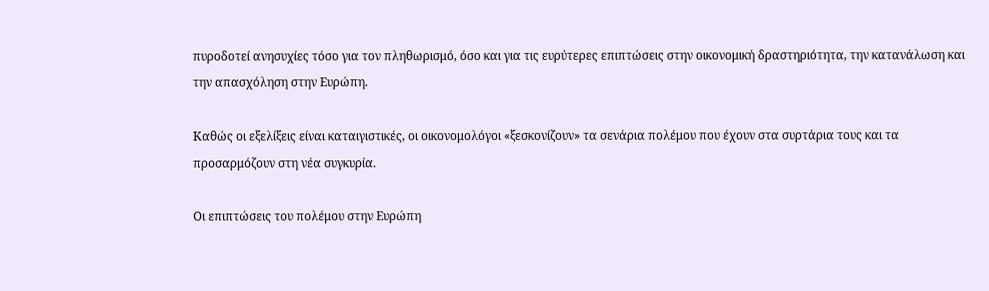πυροδοτεί ανησυχίες τόσο για τον πληθωρισμό, όσο και για τις ευρύτερες επιπτώσεις στην οικονομική δραστηριότητα, την κατανάλωση και την απασχόληση στην Ευρώπη.

Καθώς οι εξελίξεις είναι καταιγιστικές, οι οικονομολόγοι «ξεσκονίζουν» τα σενάρια πολέμου που έχουν στα συρτάρια τους και τα προσαρμόζουν στη νέα συγκυρία.

Οι επιπτώσεις του πολέμου στην Ευρώπη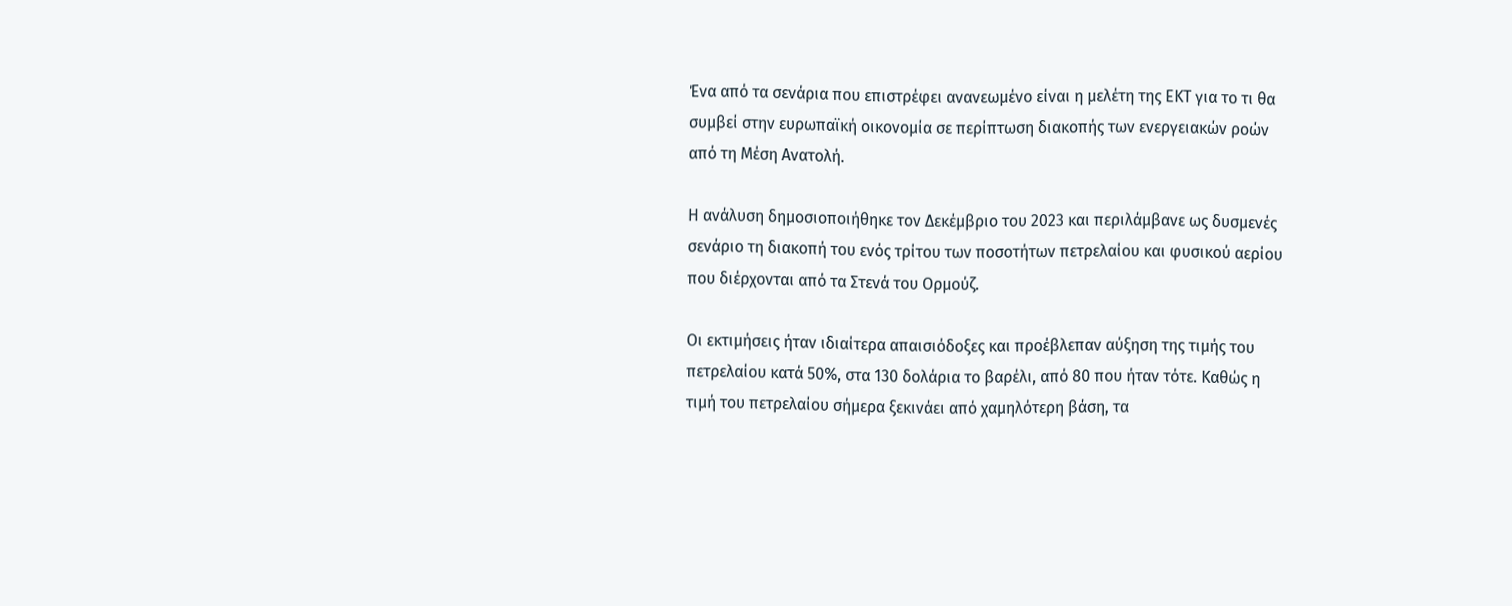Ένα από τα σενάρια που επιστρέφει ανανεωμένο είναι η μελέτη της ΕΚΤ για το τι θα συμβεί στην ευρωπαϊκή οικονομία σε περίπτωση διακοπής των ενεργειακών ροών από τη Μέση Ανατολή.

Η ανάλυση δημοσιοποιήθηκε τον Δεκέμβριο του 2023 και περιλάμβανε ως δυσμενές σενάριο τη διακοπή του ενός τρίτου των ποσοτήτων πετρελαίου και φυσικού αερίου που διέρχονται από τα Στενά του Ορμούζ.

Οι εκτιμήσεις ήταν ιδιαίτερα απαισιόδοξες και προέβλεπαν αύξηση της τιμής του πετρελαίου κατά 50%, στα 130 δολάρια το βαρέλι, από 80 που ήταν τότε. Καθώς η τιμή του πετρελαίου σήμερα ξεκινάει από χαμηλότερη βάση, τα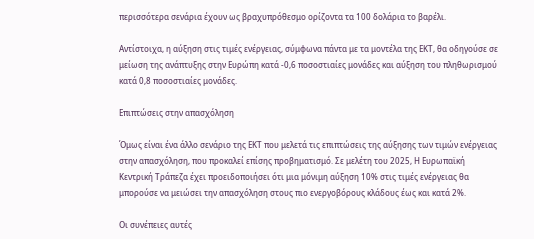περισσότερα σενάρια έχουν ως βραχυπρόθεσμο ορίζοντα τα 100 δολάρια το βαρέλι.

Αντίστοιχα, η αύξηση στις τιμές ενέργειας, σύμφωνα πάντα με τα μοντέλα της ΕΚΤ, θα οδηγούσε σε μείωση της ανάπτυξης στην Ευρώπη κατά -0,6 ποσοστιαίες μονάδες και αύξηση του πληθωρισμού κατά 0,8 ποσοστιαίες μονάδες.

Επιπτώσεις στην απασχόληση

Όμως είναι ένα άλλο σενάριο της ΕΚΤ που μελετά τις επιπτώσεις της αύξησης των τιμών ενέργειας στην απασχόληση, που προκαλεί επίσης προβηματισμό. Σε μελέτη του 2025, Η Ευρωπαϊκή Κεντρική Τράπεζα έχει προειδοποιήσει ότι μια μόνιμη αύξηση 10% στις τιμές ενέργειας θα μπορούσε να μειώσει την απασχόληση στους πιο ενεργοβόρους κλάδους έως και κατά 2%.

Οι συνέπειες αυτές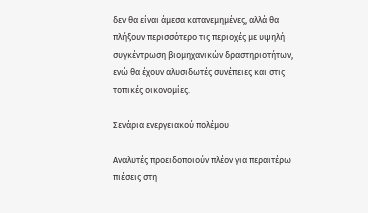δεν θα είναι άμεσα κατανεμημένες, αλλά θα πλήξουν περισσότερο τις περιοχές με υψηλή συγκέντρωση βιομηχανικών δραστηριοτήτων, ενώ θα έχουν αλυσιδωτές συνέπειες και στις τοπικές οικονομίες.

Σενάρια ενεργειακού πολέμου

Αναλυτές προειδοποιούν πλέον για περαιτέρω πιέσεις στη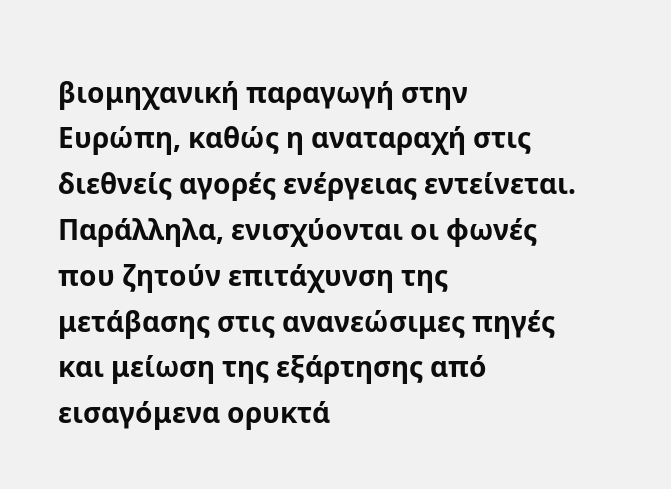βιομηχανική παραγωγή στην Ευρώπη, καθώς η αναταραχή στις διεθνείς αγορές ενέργειας εντείνεται. Παράλληλα, ενισχύονται οι φωνές που ζητούν επιτάχυνση της μετάβασης στις ανανεώσιμες πηγές και μείωση της εξάρτησης από εισαγόμενα ορυκτά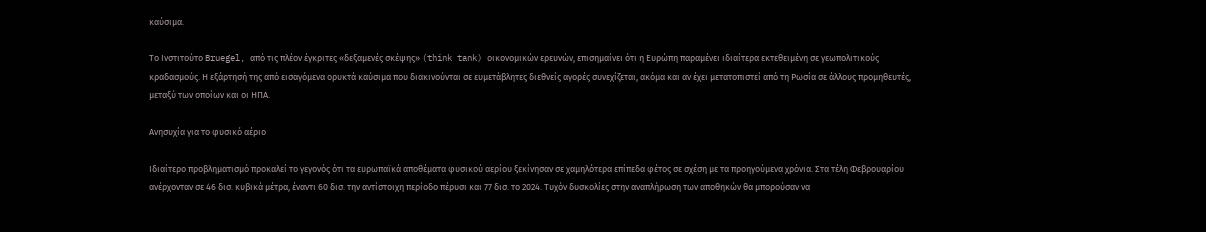καύσιμα.

Το Ινστιτούτο Bruegel, από τις πλέον έγκριτες «δεξαμενές σκέψης» (think tank) οικονομικών ερευνών, επισημαίνει ότι η Ευρώπη παραμένει ιδιαίτερα εκτεθειμένη σε γεωπολιτικούς κραδασμούς. Η εξάρτησή της από εισαγόμενα ορυκτά καύσιμα που διακινούνται σε ευμετάβλητες διεθνείς αγορές συνεχίζεται, ακόμα και αν έχει μετατοπιστεί από τη Ρωσία σε άλλους προμηθευτές, μεταξύ των οποίων και οι ΗΠΑ.

Ανησυχία για το φυσικό αέριο

Ιδιαίτερο προβληματισμό προκαλεί το γεγονός ότι τα ευρωπαϊκά αποθέματα φυσικού αερίου ξεκίνησαν σε χαμηλότερα επίπεδα φέτος σε σχέση με τα προηγούμενα χρόνια. Στα τέλη Φεβρουαρίου ανέρχονταν σε 46 δισ. κυβικά μέτρα, έναντι 60 δισ. την αντίστοιχη περίοδο πέρυσι και 77 δισ. το 2024. Τυχόν δυσκολίες στην αναπλήρωση των αποθηκών θα μπορούσαν να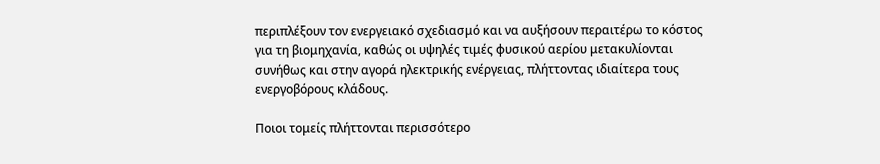περιπλέξουν τον ενεργειακό σχεδιασμό και να αυξήσουν περαιτέρω το κόστος για τη βιομηχανία, καθώς οι υψηλές τιμές φυσικού αερίου μετακυλίονται συνήθως και στην αγορά ηλεκτρικής ενέργειας, πλήττοντας ιδιαίτερα τους ενεργοβόρους κλάδους.

Ποιοι τομείς πλήττονται περισσότερο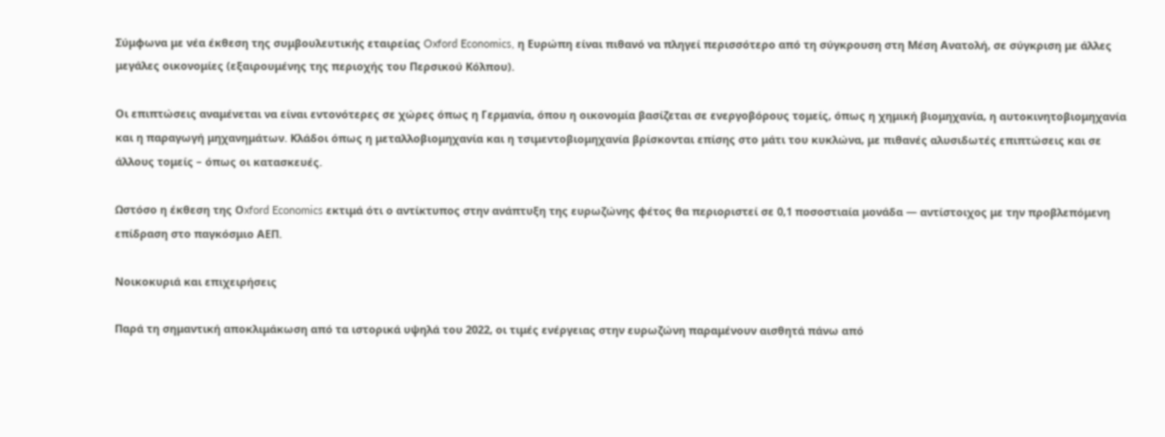Σύμφωνα με νέα έκθεση της συμβουλευτικής εταιρείας Oxford Economics, η Ευρώπη είναι πιθανό να πληγεί περισσότερο από τη σύγκρουση στη Μέση Ανατολή, σε σύγκριση με άλλες μεγάλες οικονομίες (εξαιρουμένης της περιοχής του Περσικού Κόλπου).

Οι επιπτώσεις αναμένεται να είναι εντονότερες σε χώρες όπως η Γερμανία, όπου η οικονομία βασίζεται σε ενεργοβόρους τομείς, όπως η χημική βιομηχανία, η αυτοκινητοβιομηχανία και η παραγωγή μηχανημάτων. Κλάδοι όπως η μεταλλοβιομηχανία και η τσιμεντοβιομηχανία βρίσκονται επίσης στο μάτι του κυκλώνα, με πιθανές αλυσιδωτές επιπτώσεις και σε άλλους τομείς – όπως οι κατασκευές.

Ωστόσο η έκθεση της Οxford Economics εκτιμά ότι ο αντίκτυπος στην ανάπτυξη της ευρωζώνης φέτος θα περιοριστεί σε 0,1 ποσοστιαία μονάδα — αντίστοιχος με την προβλεπόμενη επίδραση στο παγκόσμιο ΑΕΠ.

Νοικοκυριά και επιχειρήσεις

Παρά τη σημαντική αποκλιμάκωση από τα ιστορικά υψηλά του 2022, οι τιμές ενέργειας στην ευρωζώνη παραμένουν αισθητά πάνω από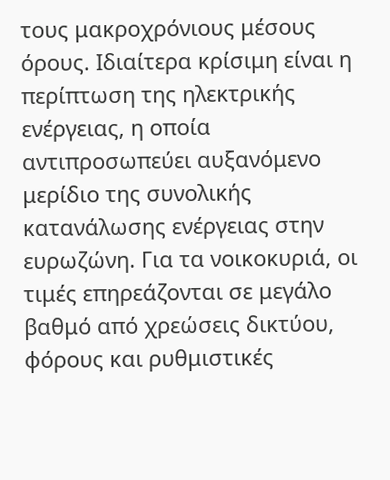τους μακροχρόνιους μέσους όρους. Ιδιαίτερα κρίσιμη είναι η περίπτωση της ηλεκτρικής ενέργειας, η οποία αντιπροσωπεύει αυξανόμενο μερίδιο της συνολικής κατανάλωσης ενέργειας στην ευρωζώνη. Για τα νοικοκυριά, οι τιμές επηρεάζονται σε μεγάλο βαθμό από χρεώσεις δικτύου, φόρους και ρυθμιστικές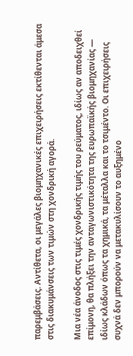παρεμβάσεις. Αντίθετα, οι μεγάλες βιομηχανικές επιχειρήσεις εκτίθενται άμεσα στις διακυμάνσεις των τιμών στη χονδρική αγορά.

Μια νέα άνοδος στις τιμές χονδρικής τιμής του ρεύματος, ιδίως αν αποδειχθεί επίμονη, θα πλήξει την ανταγωνιστικότητα της ευρωπαϊκής βιομηχανίας — ιδίως κλάδων όπως τα χημικά, τα μέταλλα και το τσιμέντο. Οι επιχειρήσεις συχνά δεν μπορούν να μετακυλίσουν το αυξημένο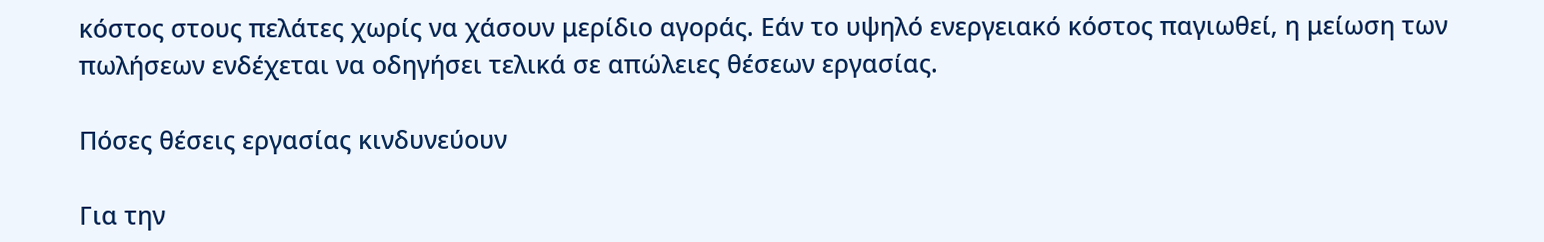κόστος στους πελάτες χωρίς να χάσουν μερίδιο αγοράς. Εάν το υψηλό ενεργειακό κόστος παγιωθεί, η μείωση των πωλήσεων ενδέχεται να οδηγήσει τελικά σε απώλειες θέσεων εργασίας.

Πόσες θέσεις εργασίας κινδυνεύουν

Για την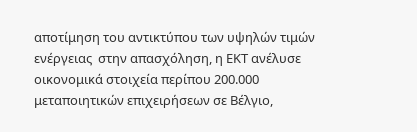αποτίμηση του αντικτύπου των υψηλών τιμών ενέργειας  στην απασχόληση, η ΕΚΤ ανέλυσε οικονομικά στοιχεία περίπου 200.000 μεταποιητικών επιχειρήσεων σε Βέλγιο,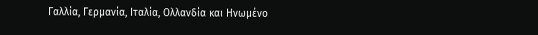Γαλλία, Γερμανία, Ιταλία, Ολλανδία και Ηνωμένο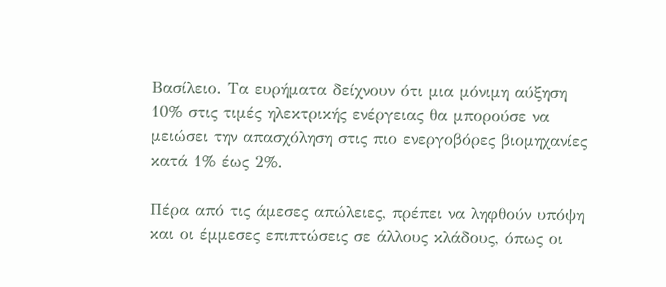Βασίλειο. Τα ευρήματα δείχνουν ότι μια μόνιμη αύξηση 10% στις τιμές ηλεκτρικής ενέργειας θα μπορούσε να μειώσει την απασχόληση στις πιο ενεργοβόρες βιομηχανίες κατά 1% έως 2%.

Πέρα από τις άμεσες απώλειες, πρέπει να ληφθούν υπόψη και οι έμμεσες επιπτώσεις σε άλλους κλάδους, όπως οι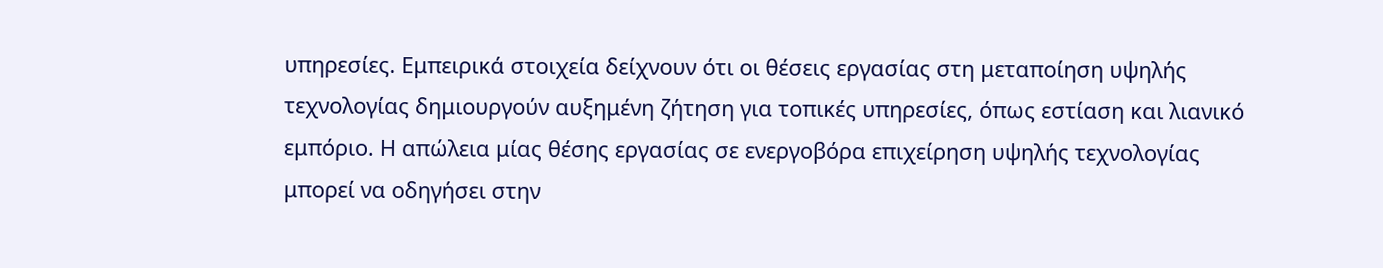υπηρεσίες. Εμπειρικά στοιχεία δείχνουν ότι οι θέσεις εργασίας στη μεταποίηση υψηλής τεχνολογίας δημιουργούν αυξημένη ζήτηση για τοπικές υπηρεσίες, όπως εστίαση και λιανικό εμπόριο. Η απώλεια μίας θέσης εργασίας σε ενεργοβόρα επιχείρηση υψηλής τεχνολογίας μπορεί να οδηγήσει στην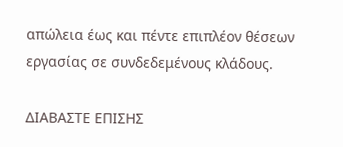απώλεια έως και πέντε επιπλέον θέσεων εργασίας σε συνδεδεμένους κλάδους.

ΔΙΑΒΑΣΤΕ ΕΠΙΣΗΣ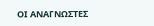ΟΙ ΑΝΑΓΝΩΣΤΕΣ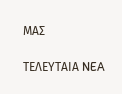ΜΑΣ

ΤΕΛΕΥΤΑΙΑ NEA